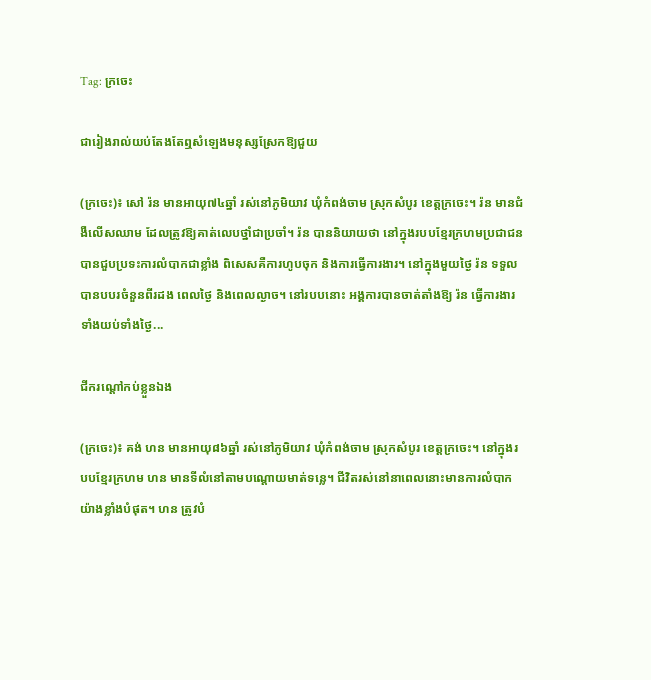Tag: ក្រចេះ

ជារៀងរាល់យប់តែងតែឮសំឡេងមនុស្សស្រែកឱ្យជួយ

(ក្រចេះ)៖ សៅ រ៉ន មានអាយុ៧៤ឆ្នាំ រស់នៅភូមិយាវ ឃុំកំពង់ចាម ស្រុកសំបូរ ខេត្តក្រចេះ។ រ៉ន មានជំងឺលើសឈាម ដែលត្រូវឱ្យគាត់លេបថ្នាំជាប្រចាំ។ រ៉ន បាននិយាយថា នៅក្នុងរបបខ្មែរក្រហមប្រជាជនបានជួបប្រទះការលំបាកជាខ្លាំង ពិសេសគឺការហូបចុក និងការធ្វើការងារ។ នៅក្នុងមួយថ្ងៃ រ៉ន ទទួលបានបបរចំនួនពីរដង ពេលថ្ងៃ និងពេលល្ងាច។ នៅរបបនោះ អង្គការបានចាត់តាំងឱ្យ រ៉ន ធ្វើការងារទាំងយប់ទាំងថ្ងៃ...

ជីករណ្ដៅកប់ខ្លួនឯង

(ក្រចេះ)៖ គង់ ហន មានអាយុ៨៦ឆ្នាំ រស់នៅភូមិយាវ ឃុំកំពង់ចាម ស្រុកសំបូរ ខេត្តក្រចេះ។ នៅក្នុងរបបខ្មែរក្រហម ហន មានទីលំនៅតាមបណ្ដោយមាត់ទន្លេ។ ជីវិតរស់នៅនាពេលនោះមានការលំបាកយ៉ាងខ្លាំងបំផុត។ ហន ត្រូវបំ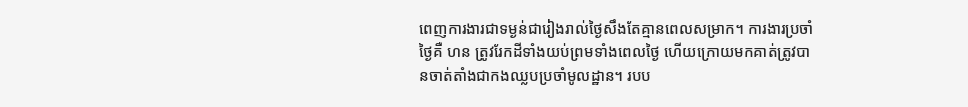ពេញការងារជាទម្ងន់ជារៀងរាល់ថ្ងៃសឹងតែគ្មានពេលសម្រាក។ ការងារប្រចាំថ្ងៃគឺ ហន ត្រូវរែកដីទាំងយប់ព្រមទាំងពេលថ្ងៃ ហើយក្រោយមកគាត់ត្រូវបានចាត់តាំងជាកងឈ្លបប្រចាំមូលដ្ឋាន។ របប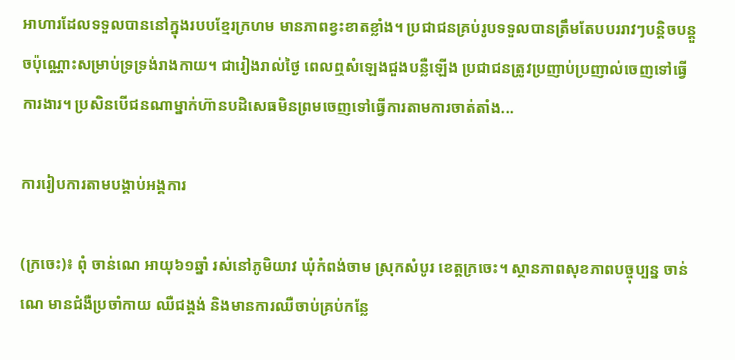អាហារដែលទទួលបាននៅក្នុងរបបខ្មែរក្រហម មានភាពខ្វះខាតខ្លាំង។ ប្រជាជនគ្រប់រូបទទួលបានត្រឹមតែបបររាវៗបន្តិចបន្តួចប៉ុណ្ណោះសម្រាប់ទ្រទ្រង់រាងកាយ។ ជារៀងរាល់ថ្ងៃ ពេលឮសំឡេងជួងបន្លឺឡើង ប្រជាជនត្រូវប្រញាប់ប្រញាល់ចេញទៅធ្វើការងារ។ ប្រសិនបើជនណាម្នាក់ហ៊ានបដិសេធមិនព្រមចេញទៅធ្វើការតាមការចាត់តាំង...

ការរៀបការតាមបង្គាប់អង្គការ

(ក្រចេះ)៖ ពុំ ចាន់ណេ អាយុ៦១ឆ្នាំ រស់នៅភូមិយាវ ឃុំកំពង់ចាម ស្រុកសំបូរ ខេត្តក្រចេះ។ ស្ថានភាពសុខភាពបច្ចុប្បន្ន ចាន់ណេ មានជំងឺប្រចាំកាយ ឈឺជង្គង់ និងមានការឈឺចាប់គ្រប់កន្លែ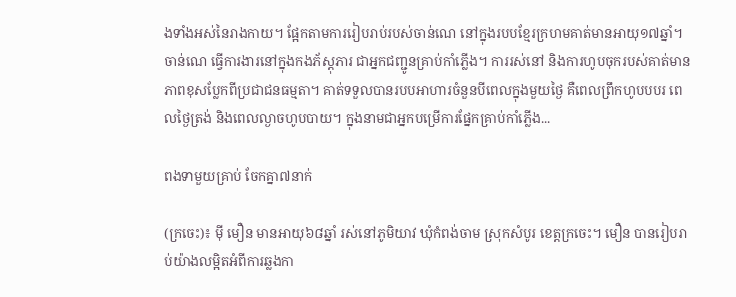ងទាំងអស់នៃរាងកាយ។ ផ្អែកតាមការរៀបរាប់របស់ចាន់ណេ នៅក្នុងរបបខ្មែរក្រហមគាត់មានអាយុ១៧ឆ្នាំ។ ចាន់ណេ ធ្វើការងារនៅក្នុងកងភ័ស្ដុភារ ជាអ្នកជញ្ជូនគ្រាប់កាំភ្លើង។ ការរស់នៅ និងការហូបចុករបស់គាត់មានភាពខុសប្លែកពីប្រជាជនធម្មតា។ គាត់ទទួលបានរបបអាហារចំនួនបីពេលក្នុងមួយថ្ងៃ គឺពេលព្រឹកហូបបបរ ពេលថ្ងៃត្រង់ និងពេលល្ងាចហូបបាយ។ ក្នុងនាមជាអ្នកបម្រើការផ្នែកគ្រាប់កាំភ្លើង...

ពងទាមួយគ្រាប់ ចែកគ្នា៧នាក់

(ក្រចេះ)៖ ម៉ី មឿន មានអាយុ៦៨ឆ្នាំ រស់នៅភូមិយាវ ឃុំកំពង់ចាម ស្រុកសំបូរ ខេត្តក្រចេះ។ មឿន បានរៀបរាប់យ៉ាងលម្អិតអំពីការឆ្លងកា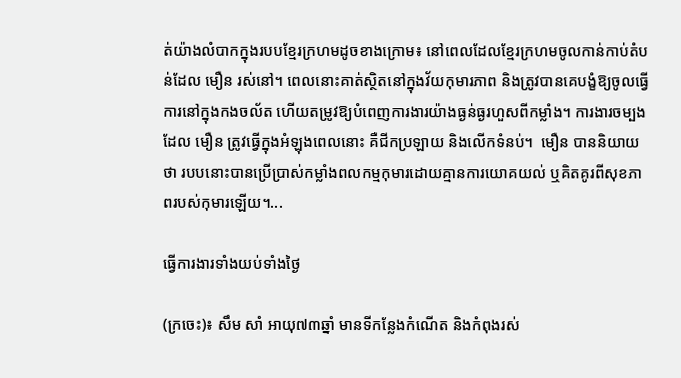ត់យ៉ាងលំបាកក្នុងរបបខ្មែរក្រហមដូចខាងក្រោម៖ នៅពេលដែលខ្មែរក្រហមចូលកាន់កាប់តំបន់ដែល មឿន រស់នៅ។ ពេលនោះគាត់ស្ថិតនៅក្នុងវ័យកុមារភាព និងត្រូវបានគេបង្ខំឱ្យចូលធ្វើការនៅក្នុងកងចល័ត ហើយតម្រូវឱ្យបំពេញការងារយ៉ាងធ្ងន់ធ្ងរហួសពីកម្លាំង។ ការងារចម្បងដែល មឿន ត្រូវធ្វើក្នុងអំឡុងពេលនោះ គឺជីកប្រឡាយ និងលើកទំនប់។  មឿន បាននិយាយថា របបនោះបានប្រើប្រាស់កម្លាំងពលកម្មកុមារដោយគ្មានការយោគយល់ ឬគិតគូរពីសុខភាពរបស់កុមារឡើយ។...

ធ្វើការងារទាំងយប់ទាំងថ្ងៃ

(ក្រចេះ)៖ សឹម សាំ អាយុ៧៣ឆ្នាំ មានទីកន្លែងកំណើត និងកំពុងរស់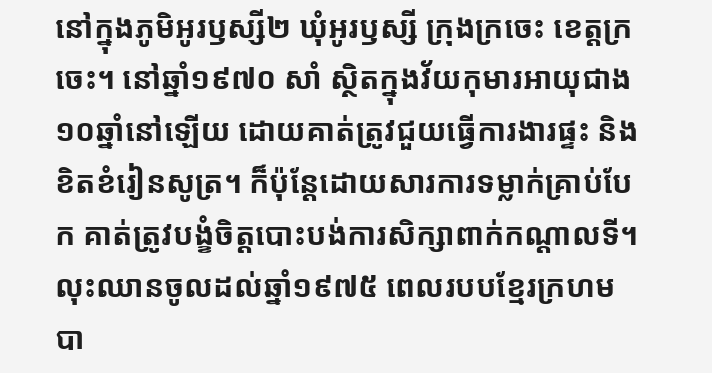នៅក្នុងភូមិអូរឫស្សី២ ឃុំអូរឫស្សី ក្រុងក្រចេះ ខេត្តក្រចេះ។ នៅឆ្នាំ១៩៧០ សាំ ស្ថិតក្នុងវ័យកុមារអាយុជាង១០ឆ្នាំនៅឡើយ ដោយគាត់ត្រូវជួយធ្វើការងារផ្ទះ និងខិតខំរៀនសូត្រ។ ក៏ប៉ុន្តែដោយសារការទម្លាក់គ្រាប់បែក គាត់ត្រូវបង្ខំចិត្តបោះបង់ការសិក្សាពាក់កណ្ដាលទី។ លុះឈានចូលដល់ឆ្នាំ១៩៧៥ ពេលរបបខ្មែរក្រហមបា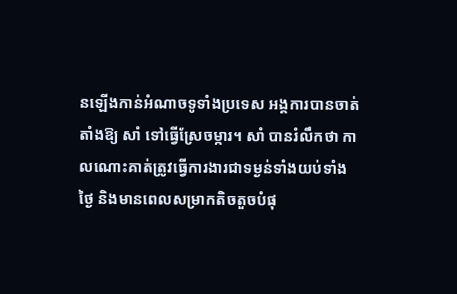នឡើងកាន់អំណាចទូទាំងប្រទេស អង្គការបានចាត់តាំងឱ្យ សាំ ទៅធ្វើស្រែចម្ការ។ សាំ បានរំលឹកថា កាលណោះគាត់ត្រូវធ្វើការងារជាទម្ងន់ទាំងយប់ទាំងថ្ងៃ និងមានពេលសម្រាកតិចតួចបំផុ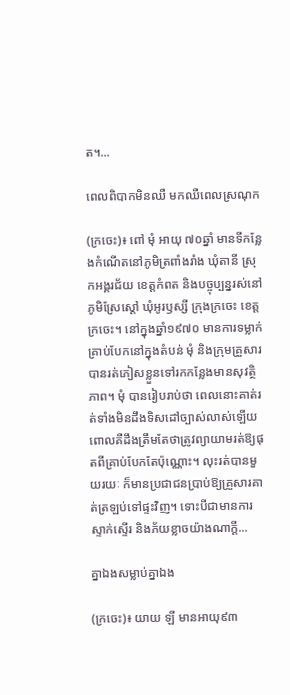ត។...

ពេលពិបាកមិនឈឺ មកឈឺពេលស្រណុក

(ក្រចេះ)៖ ពៅ មុំ អាយុ ៧០ឆ្នាំ មានទីកន្លែងកំណើតនៅភូមិត្រពាំងរាំង ឃុំតានី ស្រុកអង្គរជ័យ ខេត្តកំពត និងបច្ចុប្បន្នរស់នៅភូមិស្រែស្ដៅ ឃុំអូរឫស្សី ក្រុងក្រចេះ ខេត្តក្រចេះ។ នៅក្នុងឆ្នាំ១៩៧០ មានការទម្លាក់គ្រាប់បែកនៅក្នុងតំបន់ មុំ និងក្រុមគ្រួសារបានរត់ភៀសខ្លួនទៅរកកន្លែងមានសុវត្ថិភាព។ មុំ បានរៀបរាប់ថា ពេលនោះគាត់រត់ទាំងមិនដឹងទិសដៅច្បាស់លាស់ឡើយ ពោលគឺដឹងត្រឹមតែថាត្រូវព្យាយាមរត់ឱ្យផុតពីគ្រាប់បែកតែប៉ុណ្ណោះ។ លុះរត់បានមួយរយៈ ក៏មានប្រជាជនប្រាប់ឱ្យគ្រួសារគាត់ត្រឡប់ទៅផ្ទះវិញ។ ទោះបីជាមានការស្ទាក់ស្ទើរ និងភ័យខ្លាចយ៉ាងណាក្ដី...

គ្នាឯងសម្លាប់គ្នាឯង

(ក្រចេះ)៖ យាយ ឡី មានអាយុ៩៣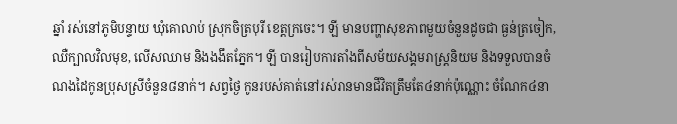ឆ្នាំ រស់នៅភូមិបន្ទាយ ឃុំគោលាប់ ស្រុកចិត្របុរី ខេត្តក្រចេះ។ ឡី មានបញ្ហាសុខភាពមួយចំនួនដូចជា ធ្ងន់ត្រចៀក, ឈឺក្បាលវិលមុខ, លើសឈាម និងងងឹតភ្នែក។ ឡី បានរៀបការតាំងពីសម័យសង្គមរាស្ត្រនិយម និងទទួលបានចំណងដៃកូនប្រុសស្រីចំនួន៨នាក់។ សព្វថ្ងៃ កូនរបស់គាត់នៅរស់រានមានជីវិតត្រឹមតែ៤នាក់ប៉ុណ្ណោះ ចំណែក៤នា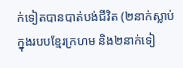ក់ទៀតបានបាត់បង់ជីវិត (២នាក់ស្លាប់ក្នុងរបបខ្មែរក្រហម និង២នាក់ទៀ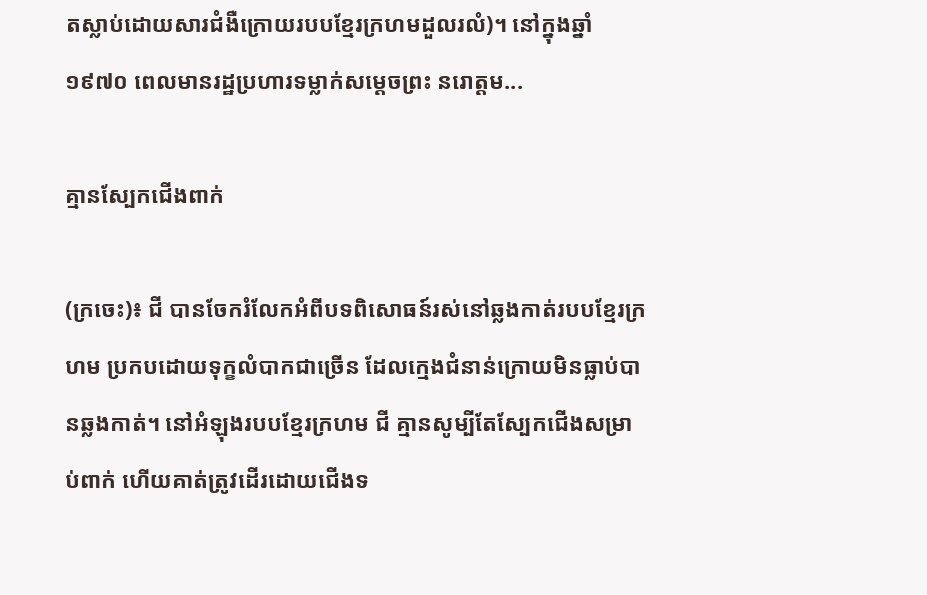តស្លាប់ដោយសារជំងឺក្រោយរបបខ្មែរក្រហមដួលរលំ)។ នៅក្នុងឆ្នាំ១៩៧០ ពេលមានរដ្ឋប្រហារទម្លាក់សម្ដេចព្រះ នរោត្ដម...

គ្មានស្បែកជើងពាក់

(ក្រចេះ)៖ ជី បានចែករំលែកអំពីបទពិសោធន៍រស់នៅឆ្លងកាត់របបខ្មែរក្រហម ប្រកបដោយទុក្ខលំបាកជាច្រើន ដែលក្មេងជំនាន់ក្រោយមិនធ្លាប់បានឆ្លងកាត់។ នៅអំឡុងរបបខ្មែរក្រហម ជី គ្មានសូម្បីតែស្បែកជើងសម្រាប់ពាក់ ហើយគាត់ត្រូវដើរដោយជើងទ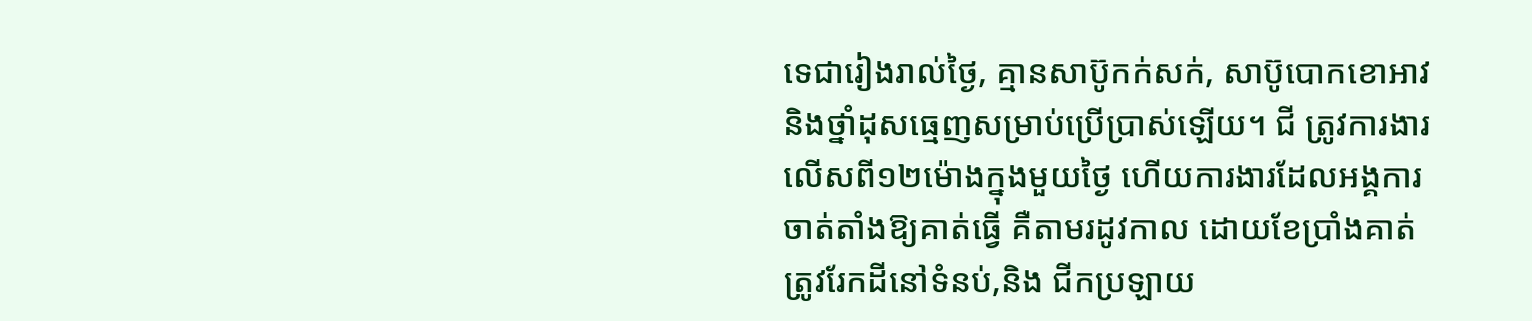ទេជារៀងរាល់ថ្ងៃ, គ្មានសាប៊ូកក់សក់, សាប៊ូបោកខោអាវ និងថ្នាំដុសធ្មេញសម្រាប់ប្រើប្រាស់ឡើយ។ ជី ត្រូវការងារលើសពី១២ម៉ោងក្នុងមួយថ្ងៃ ហើយការងារដែលអង្គការចាត់តាំងឱ្យគាត់ធ្វើ គឺតាមរដូវកាល ដោយខែប្រាំងគាត់ត្រូវរែកដីនៅទំនប់,និង ជីកប្រឡាយ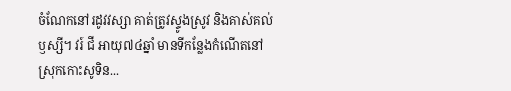ចំណែកនៅរដូវវស្សា គាត់ត្រូវស្ទូងស្រូវ និងគាស់គល់ឫស្សី។ វរ៍ ជី អាយុ៧៤ឆ្នាំ មានទីកន្លែងកំណើតនៅស្រុកកោះសូទិន...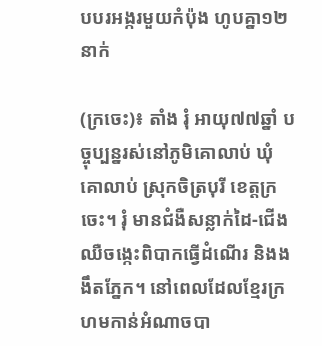បបរអង្ករមួយកំប៉ុង ហូបគ្នា១២នាក់

(ក្រចេះ)៖ តាំង រុំ អាយុ៧៧ឆ្នាំ បច្ចុប្បន្នរស់នៅភូមិគោលាប់ ឃុំគោលាប់ ស្រុកចិត្របុរី ខេត្តក្រចេះ។ រុំ មានជំងឺសន្លាក់ដៃ-ជើង ឈឺចង្កេះពិបាកធ្វើដំណើរ និងងងឹតភ្នែក។ នៅពេលដែលខ្មែរក្រហមកាន់អំណាចបា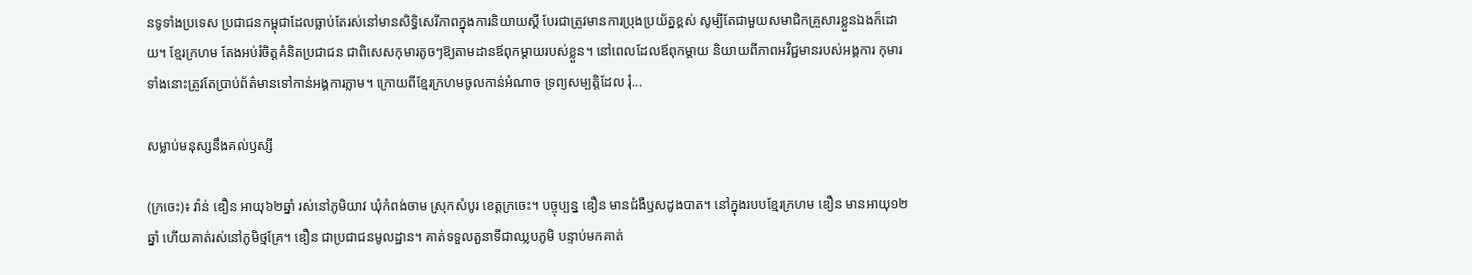នទូទាំងប្រទេស ប្រជាជនកម្ពុជាដែលធ្លាប់តែរស់នៅមានសិទ្ធិសេរីភាពក្នុងការនិយាយស្ដី បែរជាត្រូវមានការប្រុងប្រយ័ត្នខ្ពស់ សូម្បីតែជាមួយសមាជិកគ្រួសារខ្លួនឯងក៏ដោយ។ ខ្មែរក្រហម តែងអប់រំចិត្តគំនិតប្រជាជន ជាពិសេសកុមារតូចៗឱ្យតាមដានឪពុកម្ដាយរបស់ខ្លួន។ នៅពេលដែលឪពុកម្ដាយ និយាយពីភាពអវិជ្ជមានរបស់អង្គការ កុមារទាំងនោះត្រូវតែប្រាប់ព័ត៌មានទៅកាន់អង្គការភ្លាម។ ក្រោយពីខ្មែរក្រហមចូលកាន់អំណាច ទ្រព្យសម្បត្តិដែល រុំ...

សម្លាប់មនុស្សនឹងគល់ឫស្សី

(ក្រចេះ)៖ វ៉ាន់ ឌឿន អាយុ៦២ឆ្នាំ រស់នៅភូមិយាវ ឃុំកំពង់ចាម ស្រុកសំបូរ ខេត្តក្រចេះ។ បច្ចុប្បន្ន ឌឿន មានជំងឺឫសដូងបាត។ នៅក្នុងរបបខ្មែរក្រហម ឌឿន មានអាយុ១២ឆ្នាំ ហើយគាត់រស់នៅភូមិថ្មគ្រែ។ ឌឿន ជាប្រជាជនមូលដ្ឋាន។ គាត់ទទួលតួនាទីជាឈ្លបភូមិ បន្ទាប់មកគាត់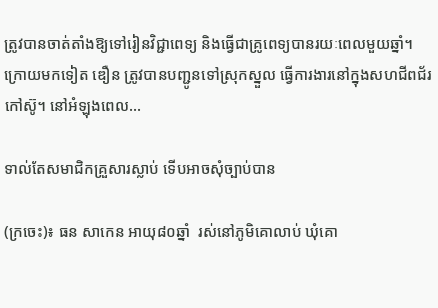ត្រូវបានចាត់តាំងឱ្យទៅរៀនវិជ្ជាពេទ្យ និងធ្វើជាគ្រូពេទ្យបានរយៈពេលមួយឆ្នាំ។ ក្រោយមកទៀត ឌឿន ត្រូវបានបញ្ជូនទៅស្រុកស្នួល ធ្វើការងារនៅក្នុងសហជីពជ័រកៅស៊ូ។ នៅអំឡុងពេល...

ទាល់តែសមាជិកគ្រួសារស្លាប់ ទើបអាចសុំច្បាប់បាន

(ក្រចេះ)៖ ធន សាកេន អាយុ៨០ឆ្នាំ  រស់នៅភូមិគោលាប់ ឃុំគោ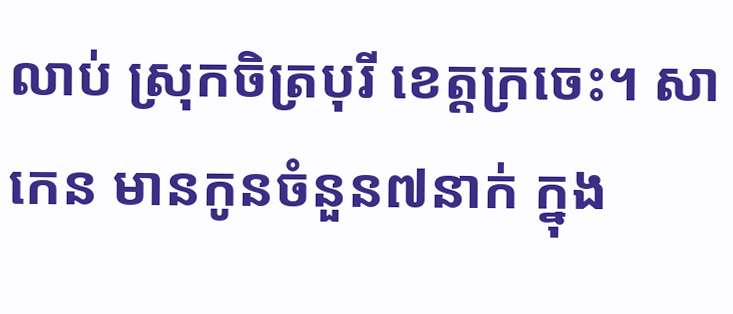លាប់ ស្រុកចិត្របុរី ខេត្តក្រចេះ។ សាកេន មានកូនចំនួន៧នាក់ ក្នុង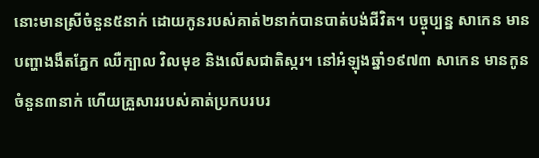នោះមានស្រីចំនួន៥នាក់ ដោយកូនរបស់គាត់២នាក់បានបាត់បង់ជីវិត។ បច្ចុប្បន្ន សាកេន មានបញ្ហាងងឹតភ្នែក ឈឺក្បាល វិលមុខ និងលើសជាតិស្ករ។ នៅអំឡុងឆ្នាំ១៩៧៣ សាកេន មានកូនចំនួន៣នាក់ ហើយគ្រួសាររបស់គាត់ប្រកបរបរ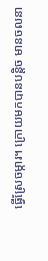ធ្វើស្រែចម្ការ។ ក្រោយមកបានបន្តិច មានចលនា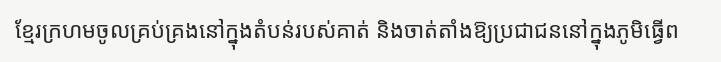ខ្មែរក្រហមចូលគ្រប់គ្រងនៅក្នុងតំបន់របស់គាត់ និងចាត់តាំងឱ្យប្រជាជននៅក្នុងភូមិធ្វើព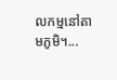លកម្មនៅតាមភូមិ។...